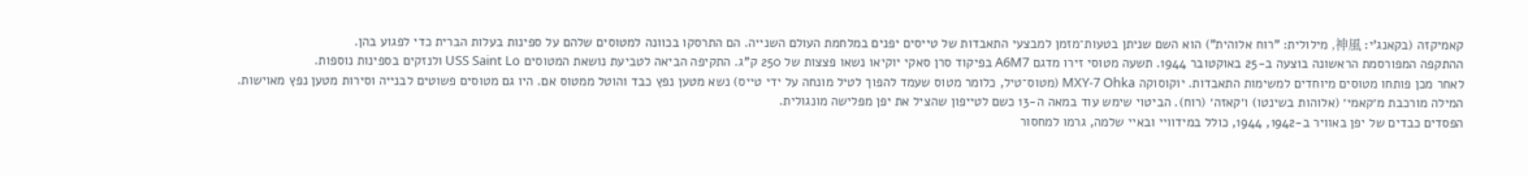קאמיקזה (בקאנג'י: 神風, מילולית: "רוח אלוהית") הוא השם שניתן בטעות־מזמן למבצעי התאבדות של טייסים יפנים במלחמת העולם השנייה. הם התרסקו בכוונה למטוסים שלהם על ספינות בעלות הברית כדי לפגוע בהן.
ההתקפה המפורסמת הראשונה בוצעה ב-25 באוקטובר 1944. תשעה מטוסי זירו מדגם A6M7 בפיקוד סרן סאקי יוקיאו נשאו פצצות של 250 ק"ג. התקיפה הביאה לטביעת נושאת המטוסים USS Saint Lo ולנזקים בספינות נוספות.
לאחר מכן פותחו מטוסים מיוחדים למשימות התאבדות. יוקוסוקה MXY-7 Ohka (מטוס־טיל, כלומר מטוס שעמד להפוך לטיל מונחה על ידי טייס) נשא מטען נפץ כבד והוטל ממטוס אם. היו גם מטוסים פשוטים לבנייה וסירות מטען נפץ מאוישות.
המילה מורכבת מ׳קאמי׳ (אלוהות בשינטו) ו׳קאזה׳ (רוח). הביטוי שימש עוד במאה ה-13 כשם לטייפון שהציל את יפן מפלישה מונגולית.
הפסדים כבדים של יפן באוויר ב-1942, 1944, כולל במידוויי ובאיי שלמה, גרמו למחסור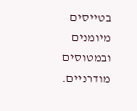בטייסים מיומנים ובמטוסים מודרניים.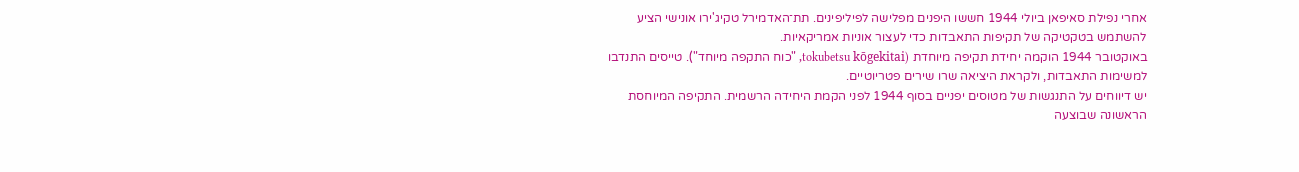אחרי נפילת סאיפאן ביולי 1944 חששו היפנים מפלישה לפיליפינים. תת־האדמירל טקיג'ירו אונישי הציע להשתמש בטקטיקה של תקיפות התאבדות כדי לעצור אוניות אמריקאיות.
באוקטובר 1944 הוקמה יחידת תקיפה מיוחדת (tokubetsu kōgekitai, "כוח התקפה מיוחד"). טייסים התנדבו למשימות התאבדות, ולקראת היציאה שרו שירים פטריוטיים.
יש דיווחים על התנגשות של מטוסים יפניים בסוף 1944 לפני הקמת היחידה הרשמית. התקיפה המיוחסת הראשונה שבוצעה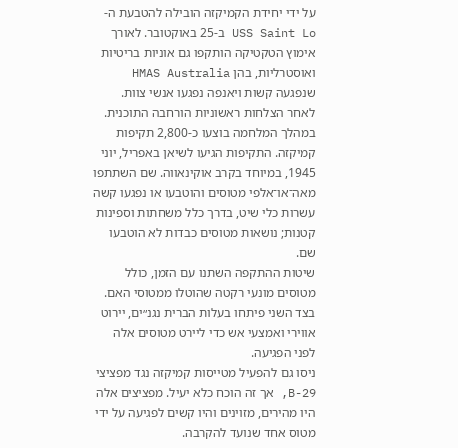על ידי יחידת הקמיקזה הובילה להטבעת ה-USS Saint Lo ב-25 באוקטובר. לאורך אימוץ הטקטיקה הותקפו גם אוניות בריטיות ואוסטרליות, בהן HMAS Australia שנפגעה קשות ויאנפה נפגעו אנשי צוות.
לאחר הצלחות ראשוניות הורחבה התוכנית. במהלך המלחמה בוצעו כ-2,800 תקיפות קמיקזה. התקיפות הגיעו לשיאן באפריל, יוני 1945, במיוחד בקרב אוקינאווה. שם השתתפו מאה־או־אלפי מטוסים והוטבעו או נפגעו קשה עשרות כלי שיט, בדרך כלל משחתות וספינות קטנות; נושאות מטוסים כבדות לא הוטבעו שם.
שיטות ההתקפה השתנו עם הזמן, כולל מטוסים מונעי רקטה שהוטלו ממטוסי האם. בצד השני פיתחו בעלות הברית נגנ״ים, יירוט אווירי ואמצעי אש כדי ליירט מטוסים אלה לפני הפגיעה.
ניסו גם להפעיל מטייסות קמיקזה נגד מפציצי B-29, אך זה הוכח כלא יעיל. מפציצים אלה היו מהירים, מזוינים והיו קשים לפגיעה על ידי מטוס אחד שנועד להקרבה.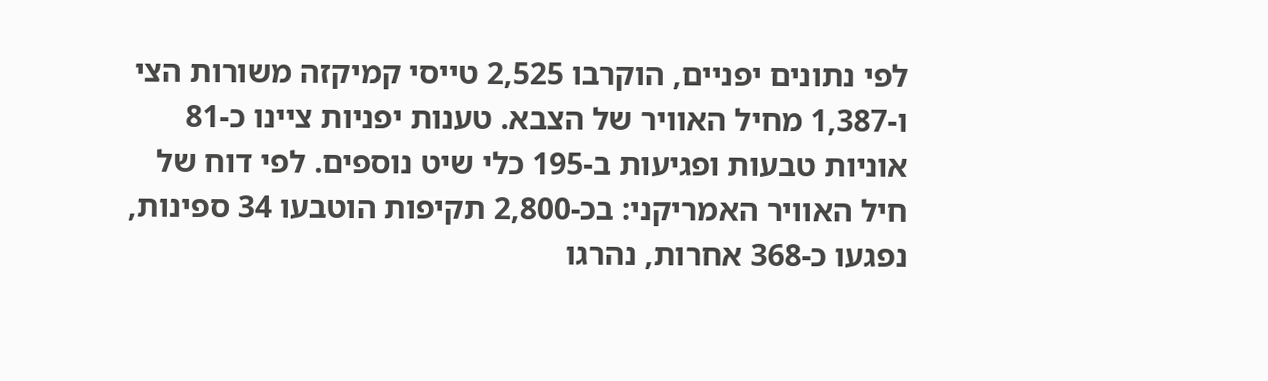לפי נתונים יפניים, הוקרבו 2,525 טייסי קמיקזה משורות הצי ו-1,387 מחיל האוויר של הצבא. טענות יפניות ציינו כ-81 אוניות טבעות ופגיעות ב-195 כלי שיט נוספים. לפי דוח של חיל האוויר האמריקני: בכ-2,800 תקיפות הוטבעו 34 ספינות, נפגעו כ-368 אחרות, נהרגו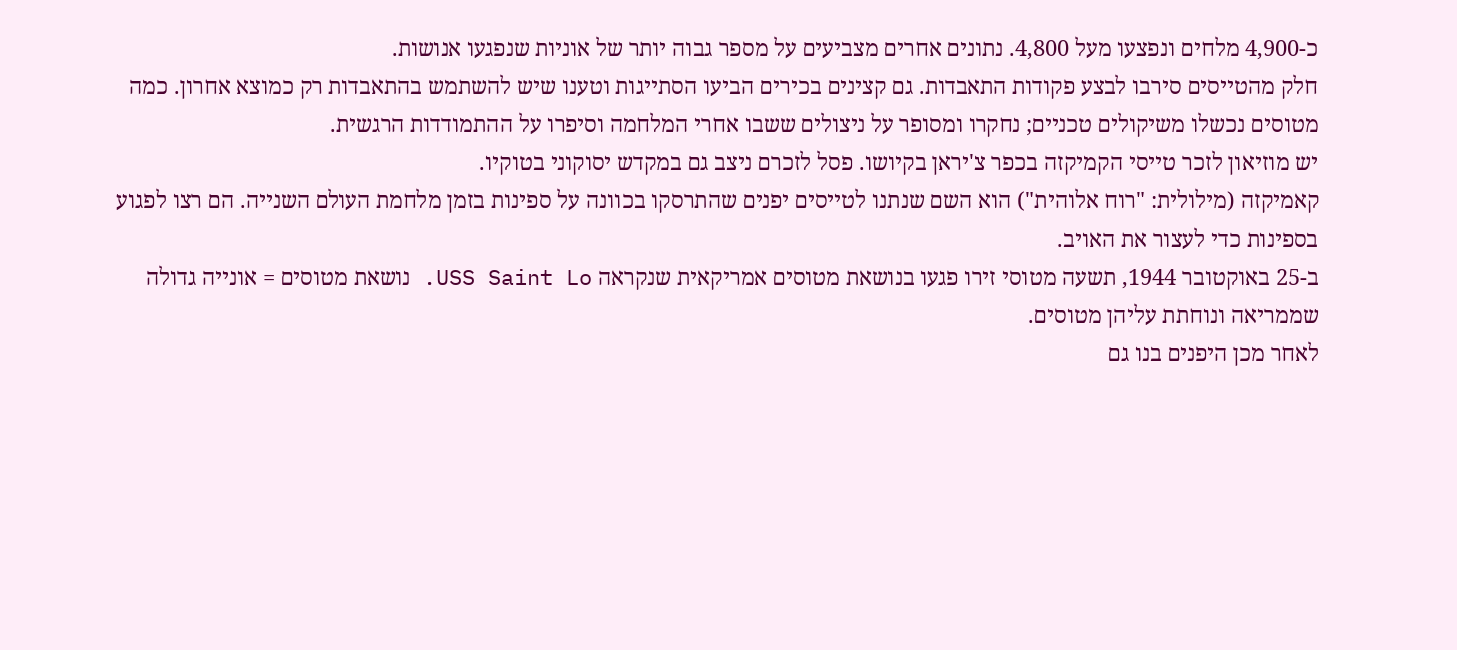כ-4,900 מלחים ונפצעו מעל 4,800. נתונים אחרים מצביעים על מספר גבוה יותר של אוניות שנפגעו אנושות.
חלק מהטייסים סירבו לבצע פקודות התאבדות. גם קצינים בכירים הביעו הסתייגות וטענו שיש להשתמש בהתאבדות רק כמוצא אחרון. כמה מטוסים נכשלו משיקולים טכניים; נחקרו ומסופר על ניצולים ששבו אחרי המלחמה וסיפרו על ההתמודדות הרגשית.
יש מוזיאון לזכר טייסי הקמיקזה בכפר צ'יראן בקיושו. פסל לזכרם ניצב גם במקדש יסוקוני בטוקיו.
קאמיקזה (מילולית: "רוח אלוהית") הוא השם שנתנו לטייסים יפנים שהתרסקו בכוונה על ספינות בזמן מלחמת העולם השנייה. הם רצו לפגוע בספינות כדי לעצור את האויב.
ב-25 באוקטובר 1944, תשעה מטוסי זירו פגעו בנושאת מטוסים אמריקאית שנקראה USS Saint Lo. נושאת מטוסים = אונייה גדולה שממריאה ונוחתת עליהן מטוסים.
לאחר מכן היפנים בנו גם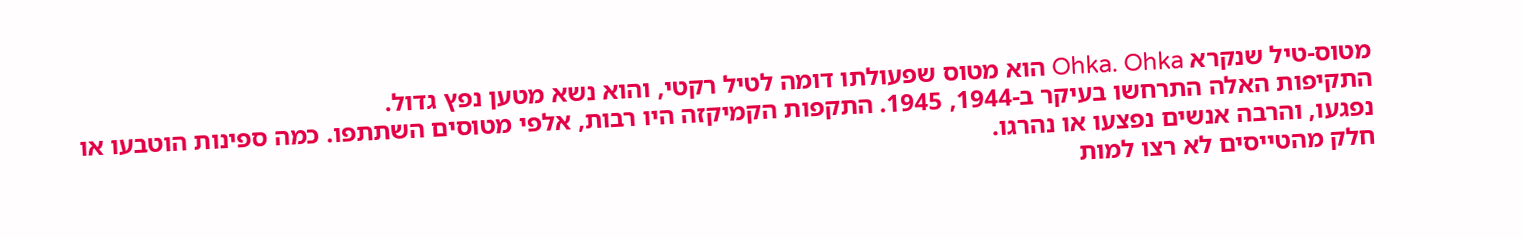מטוס-טיל שנקרא Ohka. Ohka הוא מטוס שפעולתו דומה לטיל רקטי, והוא נשא מטען נפץ גדול.
התקיפות האלה התרחשו בעיקר ב-1944, 1945. התקפות הקמיקזה היו רבות, אלפי מטוסים השתתפו. כמה ספינות הוטבעו או נפגעו, והרבה אנשים נפצעו או נהרגו.
חלק מהטייסים לא רצו למות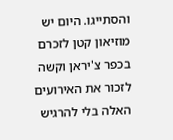והסתייגו. היום יש מוזיאון קטן לזכרם בכפר צ'יראן וקשה לזכור את האירועים האלה בלי להרגיש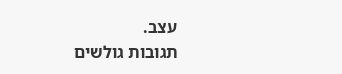עצב.
תגובות גולשים